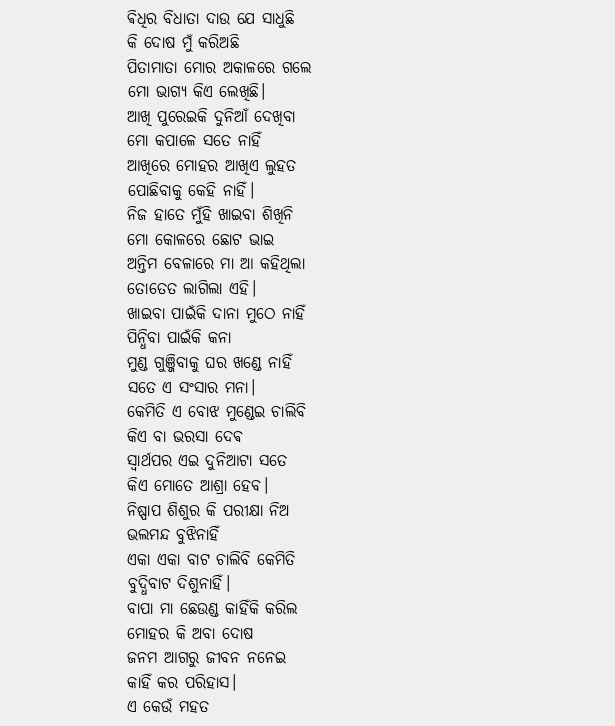ଵିଧିର ବିଧାତା ଦାଉ ଯେ ସାଧୁଛି
କି ଦୋଷ ମୁଁ କରିଅଛି
ପିତାମାତା ମୋର ଅକାଳରେ ଗଲେ
ମୋ ଭାଗ୍ୟ କିଏ ଲେଖିଛି।
ଆଖି ପୁରେଇକି ଦୁନିଆଁ ଦେଖିବା
ମୋ କପାଳେ ସତେ ନାହିଁ
ଆଖିରେ ମୋହର ଆଖିଏ ଲୁହତ
ପୋଛିବାକୁ କେହି ନାହିଁ।
ନିଜ ହାତେ ମୁଁହି ଖାଇବା ଶିଖିନି
ମୋ କୋଳରେ ଛୋଟ ଭାଇ
ଅନ୍ତିମ ବେଳାରେ ମା ଆ କହିଥିଲା
ତୋତେତ ଲାଗିଲା ଏହି।
ଖାଇବା ପାଇଁକି ଦାନା ମୁଠେ ନାହିଁ
ପିନ୍ଧିବା ପାଇଁକି କନା
ମୁଣ୍ଡ ଗୁଞ୍ଜିବାକୁ ଘର ଖଣ୍ଡେ ନାହିଁ
ସତେ ଏ ସଂସାର ମନା।
କେମିତି ଏ ବୋଝ ମୁଣ୍ଡେଇ ଚାଲିବି
କିଏ ବା ଭରସା ଦେଵ
ସ୍ୱାର୍ଥପର ଏଇ ଦୁନିଆଟା ସତେ
କିଏ ମୋତେ ଆଶ୍ରା ହେବ।
ନିଷ୍ପାପ ଶିଶୁର କି ପରୀକ୍ଷା ନିଅ
ଭଲମନ୍ଦ ବୁଝିନାହିଁ
ଏକା ଏକା ବାଟ ଚାଲିବି କେମିତି
ବୁଦ୍ଧିବାଟ ଦିଶୁନାହିଁ।
ବାପା ମା ଛେଉଣ୍ଡ କାହିଁକି କରିଲ
ମୋହର କି ଅବା ଦୋଷ
ଜନମ ଆଗରୁ ଜୀବନ ନନେଇ
କାହିଁ କର ପରିହାସ।
ଏ କେଉଁ ମହତ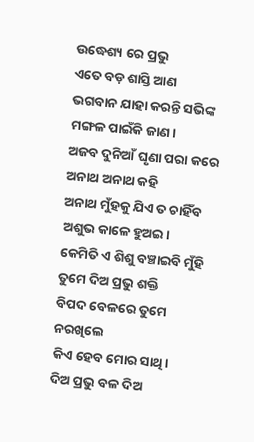ଉଦ୍ଧେଶ୍ୟ ରେ ପ୍ରଭୁ
ଏତେ ବଡ଼ ଶାସ୍ତି ଆଣ
ଭଗବାନ ଯାହା କରନ୍ତି ସଭିଙ୍କ
ମଙ୍ଗଳ ପାଇଁକି ଜାଣ।
ଅଜବ ଦୁନିଆଁ ଘୃଣା ପରା କରେ
ଅନାଥ ଅନାଥ କହି
ଅନାଥ ମୁଁହକୁ ଯିଏ ତ ଚାହିଁବ
ଅଶୁଭ କାଳେ ହୁଅଇ।
କେମିତି ଏ ଶିଶୁ ବଞ୍ଚାଇବି ମୁଁହି
ତୁମେ ଦିଅ ପ୍ରଭୁ ଶକ୍ତି
ବିପଦ ବେଳରେ ତୁମେ ନରଖିଲେ
କିଏ ହେବ ମୋର ସାଥି।
ଦିଅ ପ୍ରଭୁ ବଳ ଦିଅ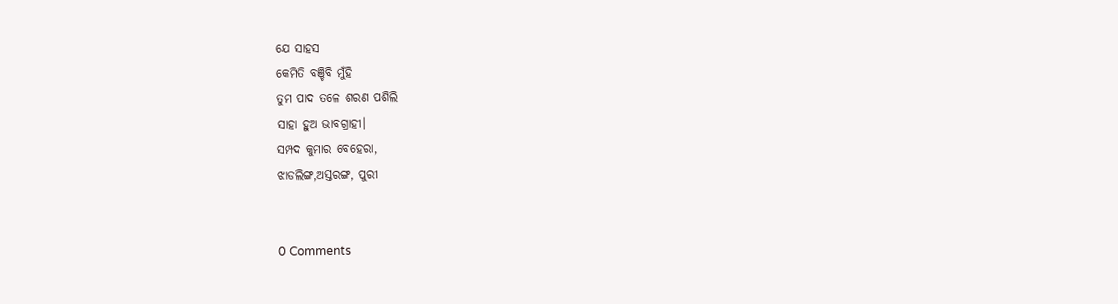ଯେ ସାହସ
କେମିତି ବଞ୍ଚିବି ମୁଁହି
ତୁମ ପାଦ ତଳେ ଶରଣ ପଶିଲି
ସାହା ହୁଅ ଭାବଗ୍ରାହୀ।
ସମ୍ପଦ କୁମାର ବେହେରା,
ଝାଡଲିଙ୍ଗ,ଅସ୍ତରଙ୍ଗ, ପୁରୀ


0 Comments